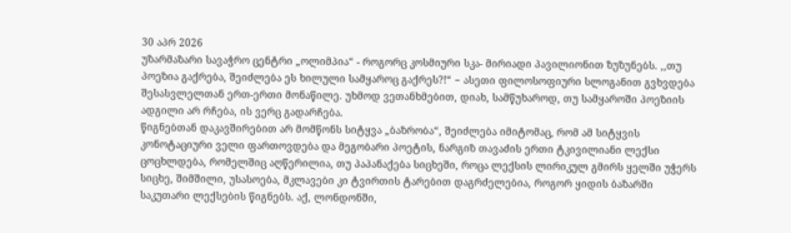30 აპრ 2026
უზარმაზარი სავაჭრო ცენტრი „ოლიმპია“ - როგორც კოსმიური სკა- მირიადი პავილიონით ზუზუნებს. ,,თუ პოეზია გაქრება, შეიძლება ეს ხილული სამყაროც გაქრეს?!“ − ასეთი ფილოსოფიური სლოგანით გვხვდება შესასვლელთან ერთ-ერთი მონაწილე. უხმოდ ვეთანხმებით, დიახ, სამწუხაროდ, თუ სამყაროში პოეზიის ადგილი არ რჩება, ის ვერც გადარჩება.
წიგნებთან დაკავშირებით არ მომწონს სიტყვა „ბაზრობა“, შეიძლება იმიტომაც, რომ ამ სიტყვის კონოტაციური ველი ფართოვდება და მეგობარი პოეტის, ნარგიზ თავაძის ერთი ტკივილიანი ლექსი ცოცხლდება, რომელშიც აღწერილია, თუ პაპანაქება სიცხეში, როცა ლექსის ლირიკულ გმირს ყელში უჭერს სიცხე, შიმშილი, უსასოება, მკლავები კი ტვირთის ტარებით დაგრძელებია, როგორ ყიდის ბაზარში საკუთარი ლექსების წიგნებს. აქ, ლონდონში,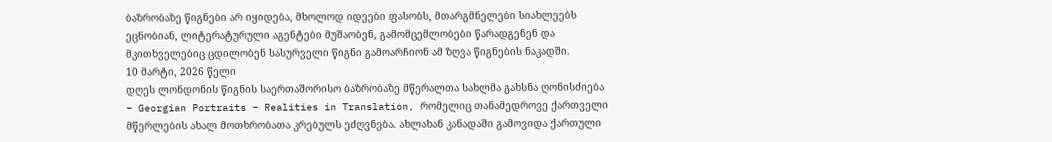ბაზრობაზე წიგნები არ იყიდება, მხოლოდ იდეები ფასობს, მთარგმნელები სიახლეებს ეცნობიან, ლიტერატურული აგენტები მუშაობენ, გამომცემლობები წარადგენენ და მკითხველებიც ცდილობენ სასურველი წიგნი გამოარჩიონ ამ ზღვა წიგნების ნაკადში.
10 მარტი, 2026 წელი
დღეს ლონდონის წიგნის საერთაშორისო ბაზრობაზე მწერალთა სახლმა გახსნა ღონისძიება − Georgian Portraits − Realities in Translation, რომელიც თანამედროვე ქართველი მწერლების ახალ მოთხრობათა კრებულს ეძღვნება. ახლახან კანადაში გამოვიდა ქართული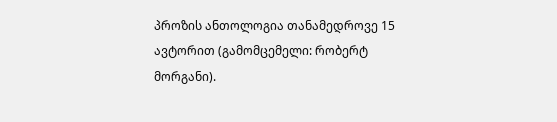პროზის ანთოლოგია თანამედროვე 15 ავტორით (გამომცემელი: რობერტ მორგანი).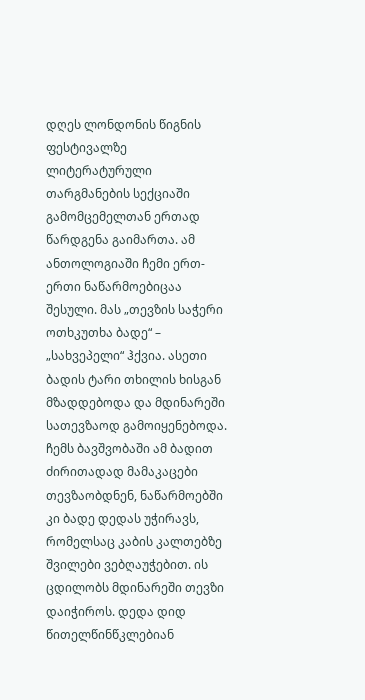დღეს ლონდონის წიგნის ფესტივალზე ლიტერატურული თარგმანების სექციაში გამომცემელთან ერთად წარდგენა გაიმართა. ამ ანთოლოგიაში ჩემი ერთ-ერთი ნაწარმოებიცაა შესული. მას „თევზის საჭერი ოთხკუთხა ბადე“ – „სახვეპელი“ ჰქვია. ასეთი ბადის ტარი თხილის ხისგან მზადდებოდა და მდინარეში სათევზაოდ გამოიყენებოდა. ჩემს ბავშვობაში ამ ბადით ძირითადად მამაკაცები თევზაობდნენ, ნაწარმოებში კი ბადე დედას უჭირავს, რომელსაც კაბის კალთებზე შვილები ვებღაუჭებით. ის ცდილობს მდინარეში თევზი დაიჭიროს. დედა დიდ წითელწინწკლებიან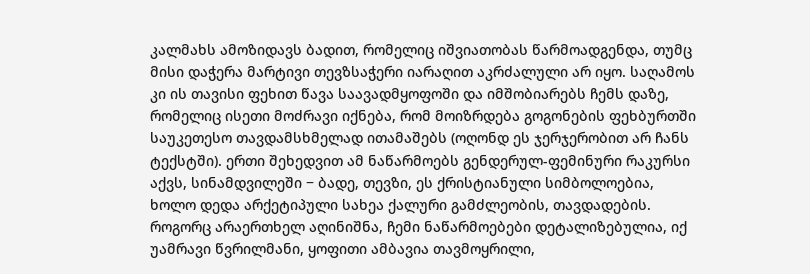კალმახს ამოზიდავს ბადით, რომელიც იშვიათობას წარმოადგენდა, თუმც მისი დაჭერა მარტივი თევზსაჭერი იარაღით აკრძალული არ იყო. საღამოს კი ის თავისი ფეხით წავა საავადმყოფოში და იმშობიარებს ჩემს დაზე, რომელიც ისეთი მოძრავი იქნება, რომ მოიზრდება გოგონების ფეხბურთში საუკეთესო თავდამსხმელად ითამაშებს (ოღონდ ეს ჯერჯერობით არ ჩანს ტექსტში). ერთი შეხედვით ამ ნაწარმოებს გენდერულ-ფემინური რაკურსი აქვს, სინამდვილეში − ბადე, თევზი, ეს ქრისტიანული სიმბოლოებია, ხოლო დედა არქეტიპული სახეა ქალური გამძლეობის, თავდადების. როგორც არაერთხელ აღინიშნა, ჩემი ნაწარმოებები დეტალიზებულია, იქ უამრავი წვრილმანი, ყოფითი ამბავია თავმოყრილი,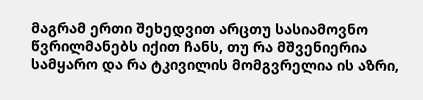მაგრამ ერთი შეხედვით არცთუ სასიამოვნო წვრილმანებს იქით ჩანს, თუ რა მშვენიერია სამყარო და რა ტკივილის მომგვრელია ის აზრი,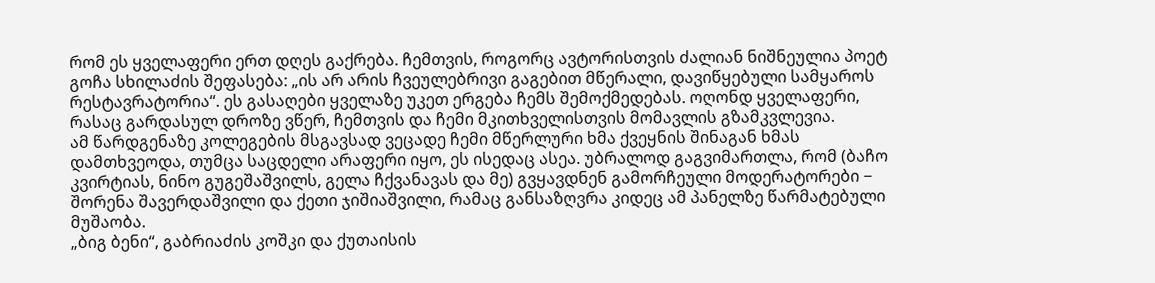რომ ეს ყველაფერი ერთ დღეს გაქრება. ჩემთვის, როგორც ავტორისთვის ძალიან ნიშნეულია პოეტ გოჩა სხილაძის შეფასება: „ის არ არის ჩვეულებრივი გაგებით მწერალი, დავიწყებული სამყაროს რესტავრატორია“. ეს გასაღები ყველაზე უკეთ ერგება ჩემს შემოქმედებას. ოღონდ ყველაფერი, რასაც გარდასულ დროზე ვწერ, ჩემთვის და ჩემი მკითხველისთვის მომავლის გზამკვლევია.
ამ წარდგენაზე კოლეგების მსგავსად ვეცადე ჩემი მწერლური ხმა ქვეყნის შინაგან ხმას დამთხვეოდა, თუმცა საცდელი არაფერი იყო, ეს ისედაც ასეა. უბრალოდ გაგვიმართლა, რომ (ბაჩო კვირტიას, ნინო გუგეშაშვილს, გელა ჩქვანავას და მე) გვყავდნენ გამორჩეული მოდერატორები − შორენა შავერდაშვილი და ქეთი ჯიშიაშვილი, რამაც განსაზღვრა კიდეც ამ პანელზე წარმატებული მუშაობა.
„ბიგ ბენი“, გაბრიაძის კოშკი და ქუთაისის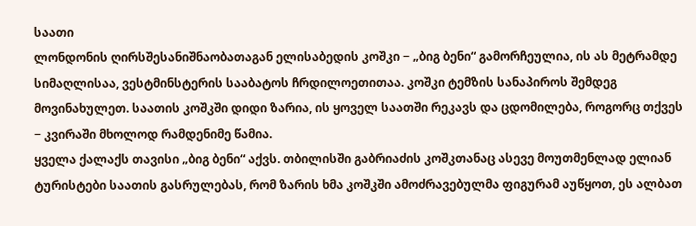საათი
ლონდონის ღირსშესანიშნაობათაგან ელისაბედის კოშკი − „ბიგ ბენი“ გამორჩეულია, ის ას მეტრამდე სიმაღლისაა, ვესტმინსტერის სააბატოს ჩრდილოეთითაა. კოშკი ტემზის სანაპიროს შემდეგ მოვინახულეთ. საათის კოშკში დიდი ზარია, ის ყოველ საათში რეკავს და ცდომილება, როგორც თქვეს − კვირაში მხოლოდ რამდენიმე წამია.
ყველა ქალაქს თავისი „ბიგ ბენი“ აქვს. თბილისში გაბრიაძის კოშკთანაც ასევე მოუთმენლად ელიან ტურისტები საათის გასრულებას, რომ ზარის ხმა კოშკში ამოძრავებულმა ფიგურამ აუწყოთ, ეს ალბათ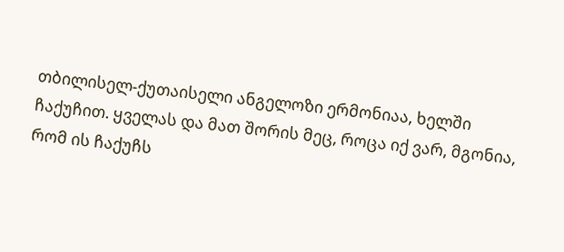თბილისელ-ქუთაისელი ანგელოზი ერმონიაა, ხელში ჩაქუჩით. ყველას და მათ შორის მეც, როცა იქ ვარ, მგონია, რომ ის ჩაქუჩს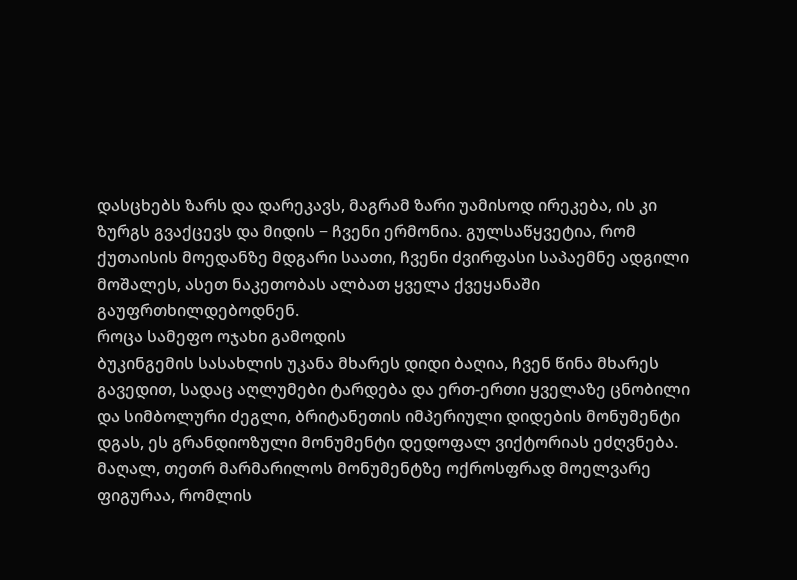დასცხებს ზარს და დარეკავს, მაგრამ ზარი უამისოდ ირეკება, ის კი ზურგს გვაქცევს და მიდის − ჩვენი ერმონია. გულსაწყვეტია, რომ ქუთაისის მოედანზე მდგარი საათი, ჩვენი ძვირფასი საპაემნე ადგილი მოშალეს, ასეთ ნაკეთობას ალბათ ყველა ქვეყანაში გაუფრთხილდებოდნენ.
როცა სამეფო ოჯახი გამოდის
ბუკინგემის სასახლის უკანა მხარეს დიდი ბაღია, ჩვენ წინა მხარეს გავედით, სადაც აღლუმები ტარდება და ერთ-ერთი ყველაზე ცნობილი და სიმბოლური ძეგლი, ბრიტანეთის იმპერიული დიდების მონუმენტი დგას, ეს გრანდიოზული მონუმენტი დედოფალ ვიქტორიას ეძღვნება. მაღალ, თეთრ მარმარილოს მონუმენტზე ოქროსფრად მოელვარე ფიგურაა, რომლის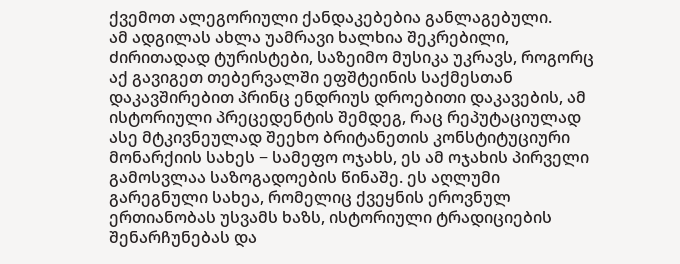ქვემოთ ალეგორიული ქანდაკებებია განლაგებული.
ამ ადგილას ახლა უამრავი ხალხია შეკრებილი, ძირითადად ტურისტები, საზეიმო მუსიკა უკრავს, როგორც აქ გავიგეთ თებერვალში ეფშტეინის საქმესთან დაკავშირებით პრინც ენდრიუს დროებითი დაკავების, ამ ისტორიული პრეცედენტის შემდეგ, რაც რეპუტაციულად ასე მტკივნეულად შეეხო ბრიტანეთის კონსტიტუციური მონარქიის სახეს − სამეფო ოჯახს, ეს ამ ოჯახის პირველი გამოსვლაა საზოგადოების წინაშე. ეს აღლუმი გარეგნული სახეა, რომელიც ქვეყნის ეროვნულ ერთიანობას უსვამს ხაზს, ისტორიული ტრადიციების შენარჩუნებას და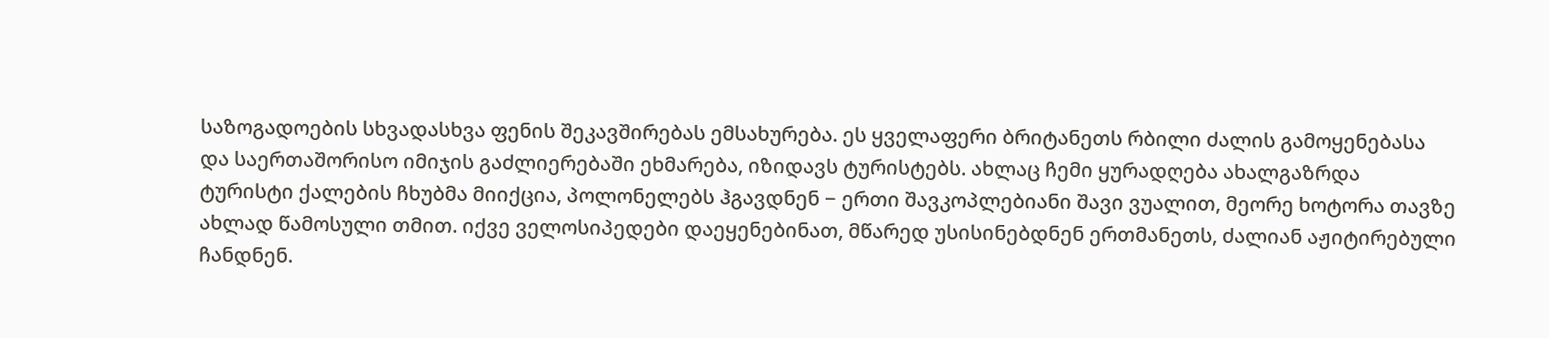საზოგადოების სხვადასხვა ფენის შეკავშირებას ემსახურება. ეს ყველაფერი ბრიტანეთს რბილი ძალის გამოყენებასა და საერთაშორისო იმიჯის გაძლიერებაში ეხმარება, იზიდავს ტურისტებს. ახლაც ჩემი ყურადღება ახალგაზრდა ტურისტი ქალების ჩხუბმა მიიქცია, პოლონელებს ჰგავდნენ − ერთი შავკოპლებიანი შავი ვუალით, მეორე ხოტორა თავზე ახლად წამოსული თმით. იქვე ველოსიპედები დაეყენებინათ, მწარედ უსისინებდნენ ერთმანეთს, ძალიან აჟიტირებული ჩანდნენ.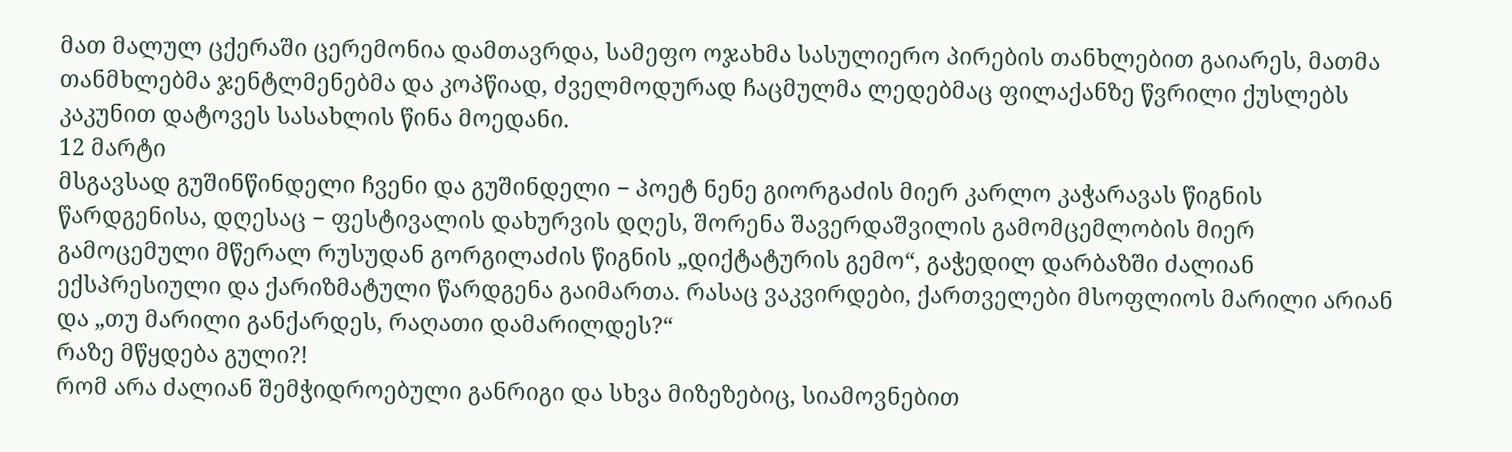მათ მალულ ცქერაში ცერემონია დამთავრდა, სამეფო ოჯახმა სასულიერო პირების თანხლებით გაიარეს, მათმა თანმხლებმა ჯენტლმენებმა და კოპწიად, ძველმოდურად ჩაცმულმა ლედებმაც ფილაქანზე წვრილი ქუსლებს კაკუნით დატოვეს სასახლის წინა მოედანი.
12 მარტი
მსგავსად გუშინწინდელი ჩვენი და გუშინდელი − პოეტ ნენე გიორგაძის მიერ კარლო კაჭარავას წიგნის წარდგენისა, დღესაც − ფესტივალის დახურვის დღეს, შორენა შავერდაშვილის გამომცემლობის მიერ გამოცემული მწერალ რუსუდან გორგილაძის წიგნის „დიქტატურის გემო“, გაჭედილ დარბაზში ძალიან ექსპრესიული და ქარიზმატული წარდგენა გაიმართა. რასაც ვაკვირდები, ქართველები მსოფლიოს მარილი არიან და „თუ მარილი განქარდეს, რაღათი დამარილდეს?“
რაზე მწყდება გული?!
რომ არა ძალიან შემჭიდროებული განრიგი და სხვა მიზეზებიც, სიამოვნებით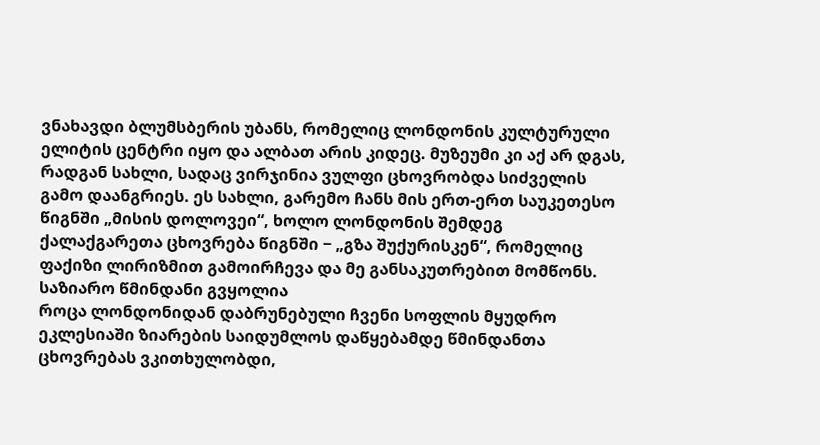ვნახავდი ბლუმსბერის უბანს, რომელიც ლონდონის კულტურული ელიტის ცენტრი იყო და ალბათ არის კიდეც. მუზეუმი კი აქ არ დგას, რადგან სახლი, სადაც ვირჯინია ვულფი ცხოვრობდა სიძველის გამო დაანგრიეს. ეს სახლი, გარემო ჩანს მის ერთ-ერთ საუკეთესო წიგნში „მისის დოლოვეი“, ხოლო ლონდონის შემდეგ ქალაქგარეთა ცხოვრება წიგნში − „გზა შუქურისკენ“, რომელიც ფაქიზი ლირიზმით გამოირჩევა და მე განსაკუთრებით მომწონს.
საზიარო წმინდანი გვყოლია
როცა ლონდონიდან დაბრუნებული ჩვენი სოფლის მყუდრო ეკლესიაში ზიარების საიდუმლოს დაწყებამდე წმინდანთა ცხოვრებას ვკითხულობდი,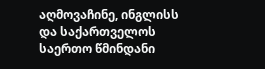აღმოვაჩინე, ინგლისს და საქართველოს საერთო წმინდანი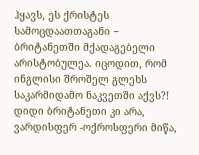ჰყავს, ეს ქრისტეს სამოცდაათთაგანი − ბრიტანეთში მქადაგებელი არისტობულეა. იცოდით, რომ ინგლისი შროშელ გლეხს საკარმიდამო ნაკვეთში აქვს?! დიდი ბრიტანეთი კი არა, ვარდისფერ -ოქროსფერი მიწა,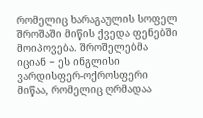რომელიც ხარაგაულის სოფელ შროშაში მიწის ქვედა ფენებში მოიპოვება. შროშელებმა იციან − ეს ინგლისი ვარდისფერ-ოქროსფერი მიწაა, რომელიც ღრმადაა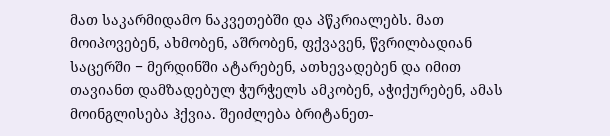მათ საკარმიდამო ნაკვეთებში და პწკრიალებს. მათ მოიპოვებენ, ახმობენ, აშრობენ, ფქვავენ, წვრილბადიან საცერში − მერდინში ატარებენ, ათხევადებენ და იმით თავიანთ დამზადებულ ჭურჭელს ამკობენ, აჭიქურებენ, ამას მოინგლისება ჰქვია. შეიძლება ბრიტანეთ-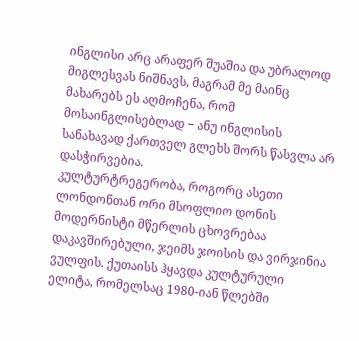ინგლისი არც არაფერ შუაშია და უბრალოდ მიგლესვას ნიშნავს, მაგრამ მე მაინც მახარებს ეს აღმოჩენა, რომ მოსაინგლისებლად − ანუ ინგლისის სანახავად ქართველ გლეხს შორს წასვლა არ დასჭირვებია.
კულტურტრეგერობა, როგორც ასეთი
ლონდონთან ორი მსოფლიო დონის მოდერნისტი მწერლის ცხოვრებაა დაკავშირებული, ჯეიმს ჯოისის და ვირჯინია ვულფის. ქუთაისს ჰყავდა კულტურული ელიტა, რომელსაც 1980-იან წლებში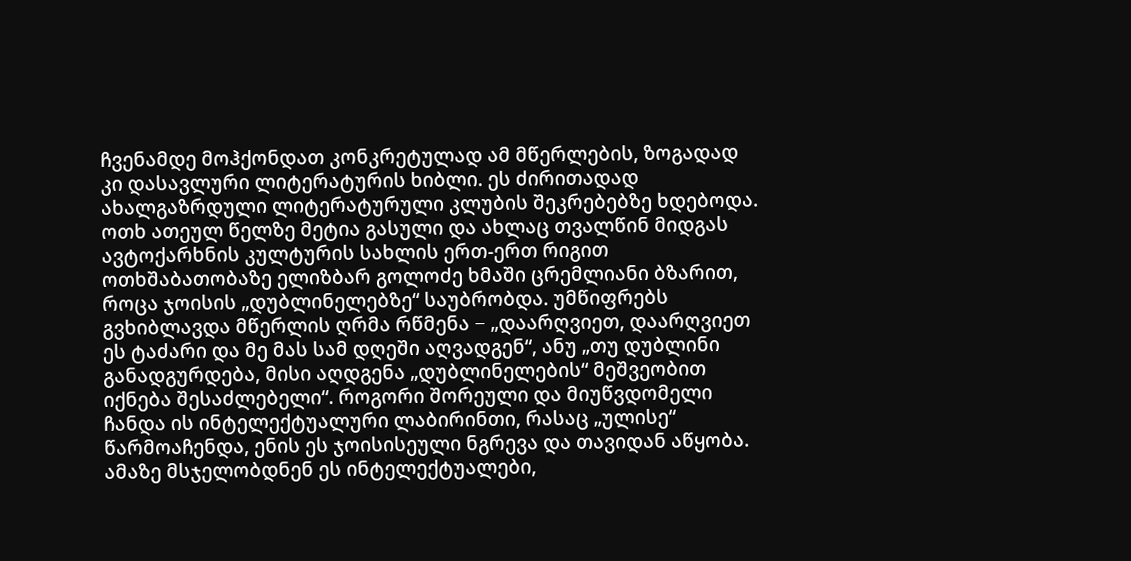ჩვენამდე მოჰქონდათ კონკრეტულად ამ მწერლების, ზოგადად კი დასავლური ლიტერატურის ხიბლი. ეს ძირითადად ახალგაზრდული ლიტერატურული კლუბის შეკრებებზე ხდებოდა. ოთხ ათეულ წელზე მეტია გასული და ახლაც თვალწინ მიდგას ავტოქარხნის კულტურის სახლის ერთ-ერთ რიგით ოთხშაბათობაზე ელიზბარ გოლოძე ხმაში ცრემლიანი ბზარით, როცა ჯოისის „დუბლინელებზე“ საუბრობდა. უმწიფრებს გვხიბლავდა მწერლის ღრმა რწმენა − „დაარღვიეთ, დაარღვიეთ ეს ტაძარი და მე მას სამ დღეში აღვადგენ“, ანუ „თუ დუბლინი განადგურდება, მისი აღდგენა „დუბლინელების“ მეშვეობით იქნება შესაძლებელი“. როგორი შორეული და მიუწვდომელი ჩანდა ის ინტელექტუალური ლაბირინთი, რასაც „ულისე“ წარმოაჩენდა, ენის ეს ჯოისისეული ნგრევა და თავიდან აწყობა. ამაზე მსჯელობდნენ ეს ინტელექტუალები,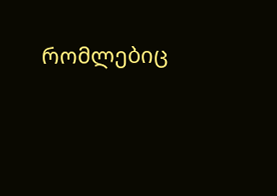რომლებიც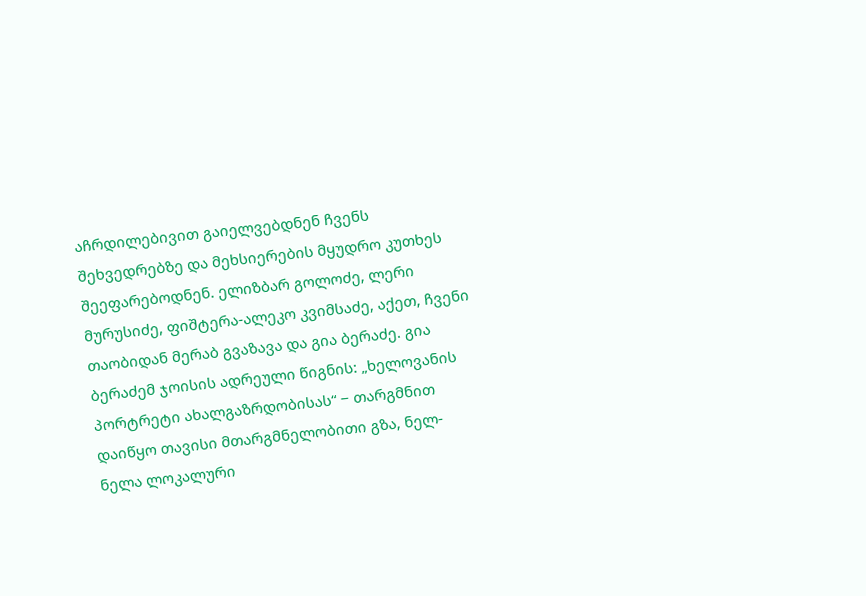აჩრდილებივით გაიელვებდნენ ჩვენს შეხვედრებზე და მეხსიერების მყუდრო კუთხეს შეეფარებოდნენ. ელიზბარ გოლოძე, ლერი მურუსიძე, ფიშტერა-ალეკო კვიმსაძე, აქეთ, ჩვენი თაობიდან მერაბ გვაზავა და გია ბერაძე. გია ბერაძემ ჯოისის ადრეული წიგნის: „ხელოვანის პორტრეტი ახალგაზრდობისას“ − თარგმნით დაიწყო თავისი მთარგმნელობითი გზა, ნელ-ნელა ლოკალური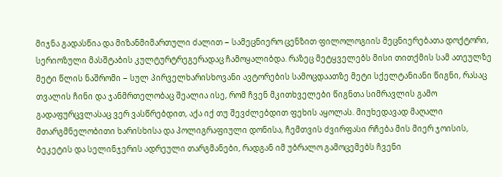მიჯნა გადასწია და მიზანმიმართული ძალით − სამეცნიერო ცენზით ფილოლოგიის მეცნიერებათა დოქტორი, სერიოზული მასშტაბის კულტურტრეგერადაც ჩამოყალიბდა. რაზეც მეტყველებს მისი თითქმის სამ ათეულზე მეტი წლის ნაშრომი − სულ პირველხარისხოვანი ავტორების სამოცდაათზე მეტი სქელტანიანი წიგნი, რასაც თვალის ჩინი და ჯანმრთელობაც შეალია ისე, რომ ჩვენ მკითხველები წიგნთა სიმრავლის გამო გადაფურცვლასაც ვერ ვასწრებდით, აქა იქ თუ შევძლებდით ფეხის აყოლას. მიუხედავად მაღალი მთარგმნელობითი ხარისხისა და პოლიგრაფიული დონისა, ჩემთვის ძვირფასი რჩება მის მიერ ჯოისის, ბეკეტის და სელინჯერის ადრეული თარგმანები, რადგან იმ უბრალო გამოცემებს ჩვენი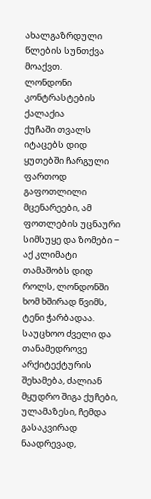ახალგაზრდული წლების სუნთქვა მოაქვთ.
ლონდონი კონტრასტების ქალაქია
ქუჩაში თვალს იტაცებს დიდ ყუთებში ჩარგული ფართოდ გაფოთლილი მცენარეები, ამ ფოთლების უცნაური სიმსუყე და ზომები − აქ კლიმატი თამაშობს დიდ როლს, ლონდონში ხომ ხშირად წვიმს, ტენი ჭარბადაა. საუცხოო ძველი და თანამედროვე არქიტექტურის შეხამება, ძალიან მყუდრო შიგა ქუჩები, ულამაზესი, ჩემდა გასაკვირად ნაადრევად,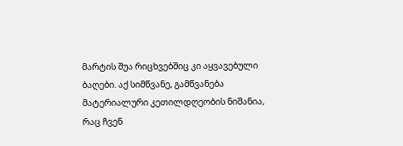მარტის შუა რიცხვებშიც კი აყვავებული ბაღები. აქ სიმწვანე, გამწვანება მატერიალური კეთილდღეობის ნიშანია, რაც ჩვენ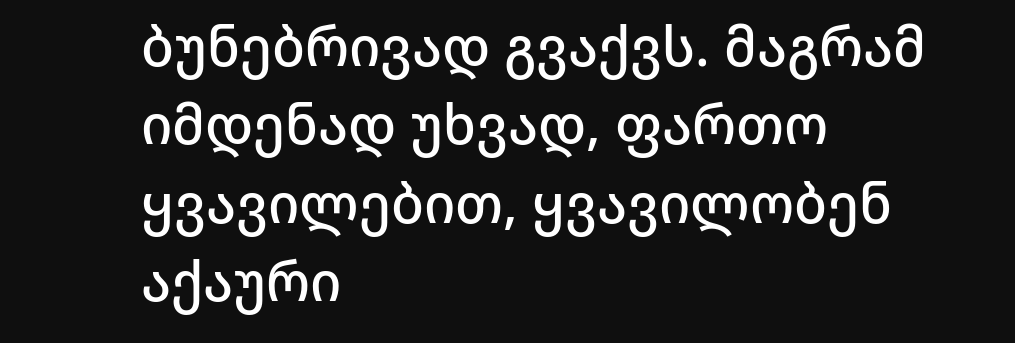ბუნებრივად გვაქვს. მაგრამ იმდენად უხვად, ფართო ყვავილებით, ყვავილობენ აქაური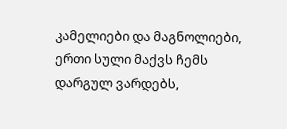კამელიები და მაგნოლიები, ერთი სული მაქვს ჩემს დარგულ ვარდებს,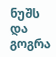ნუშს და გოგრა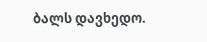ბალს დავხედო.